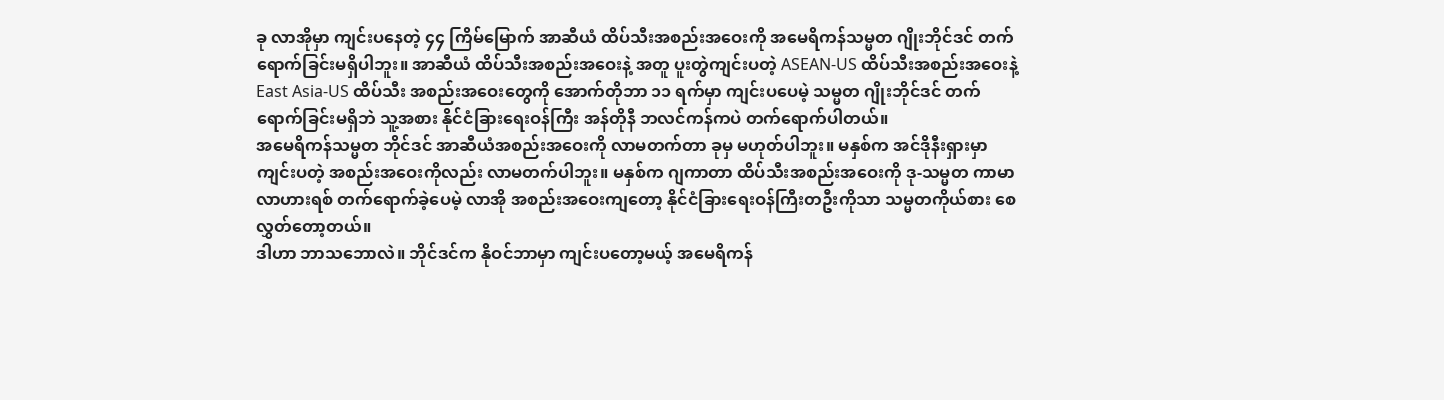ခု လာအိုမှာ ကျင်းပနေတဲ့ ၄၄ ကြိမ်မြောက် အာဆီယံ ထိပ်သီးအစည်းအဝေးကို အမေရိကန်သမ္မတ ဂျိုးဘိုင်ဒင် တက်ရောက်ခြင်းမရှိပါဘူး။ အာဆီယံ ထိပ်သီးအစည်းအဝေးနဲ့ အတူ ပူးတွဲကျင်းပတဲ့ ASEAN-US ထိပ်သီးအစည်းအဝေးနဲ့ East Asia-US ထိပ်သီး အစည်းအဝေးတွေကို အောက်တိုဘာ ၁၁ ရက်မှာ ကျင်းပပေမဲ့ သမ္မတ ဂျိုးဘိုင်ဒင် တက်ရောက်ခြင်းမရှိဘဲ သူ့အစား နိုင်ငံခြားရေးဝန်ကြီး အန်တိုနီ ဘလင်ကန်ကပဲ တက်ရောက်ပါတယ်။
အမေရိကန်သမ္မတ ဘိုင်ဒင် အာဆီယံအစည်းအဝေးကို လာမတက်တာ ခုမှ မဟုတ်ပါဘူး။ မနှစ်က အင်ဒိုနီးရှားမှာ ကျင်းပတဲ့ အစည်းအဝေးကိုလည်း လာမတက်ပါဘူး။ မနှစ်က ဂျကာတာ ထိပ်သီးအစည်းအဝေးကို ဒု-သမ္မတ ကာမာလာဟားရစ် တက်ရောက်ခဲ့ပေမဲ့ လာအို အစည်းအဝေးကျတော့ နိုင်ငံခြားရေးဝန်ကြီးတဦးကိုသာ သမ္မတကိုယ်စား စေလွှတ်တော့တယ်။
ဒါဟာ ဘာသဘောလဲ။ ဘိုင်ဒင်က နိုဝင်ဘာမှာ ကျင်းပတော့မယ့် အမေရိကန်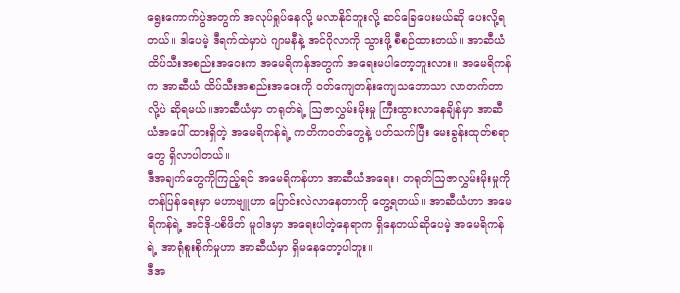ရွေးကောက်ပွဲအတွက် အလုပ်ရှုပ်နေလို့ မလာနိုင်ဘူးလို့ ဆင်ခြေပေးမယ်ဆို ပေးလို့ရတယ်။ ဒါပေမဲ့ ဒီရက်ထဲမှာပဲ ဂျာမနီနဲ့ အင်ဂိုလာကို သွားဖို့ စီစဉ်ထားတယ်။ အာဆီယံ ထိပ်သီးအစည်းအဝေးက အမေရိကန်အတွက် အရေးမပါတော့ဘူးလား။ အမေရိကန်က အာဆီယံ ထိပ်သီးအစည်းအဝေးကို ဝတ်ကျေတန်းကျေသဘောသာ လာတက်တာလို့ပဲ ဆိုရမယ်။အာဆီယံမှာ တရုတ်ရဲ့ ဩဇာလွှမ်းမိုးမှု ကြီးထွားလာနေချိန်မှာ အာဆီယံအပေါ် ထားရှိတဲ့ အမေရိကန်ရဲ့ ကတိကဝတ်တွေနဲ့ ပတ်သက်ပြီး မေးခွန်းထုတ်စရာတွေ ရှိလာပါတယ်။
ဒီအချက်တွေကိုကြည့်ရင် အမေရိကန်ဟာ အာဆီယံအရေး၊ တရုတ်ဩဇာလွှမ်းမိုးမှုကို တန်ပြန်ရေးမှာ မဟာဗျူဟာ ပြောင်းလဲလာနေတာကို တွေ့ရတယ်။ အာဆီယံဟာ အမေရိကန်ရဲ့ အင်ဒို-ပစိဖိတ် မူဝါဒမှာ အရေးပါတဲ့နေရာက ရှိနေတယ်ဆိုပေမဲ့ အမေရိကန်ရဲ့ အာရုံစူးစိုက်မှုဟာ အာဆီယံမှာ ရှိမနေတော့ပါဘူး။
ဒီအ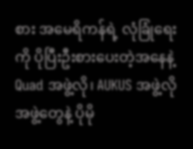စား အမေရိကန်ရဲ့ လုံခြုံရေးကို ပိုပြီးဦးစားပေးတဲ့အနေနဲ့ Quad အဖွဲ့လို၊ AUKUS အဖွဲ့လို အဖွဲ့တွေနဲ့ ပိုမို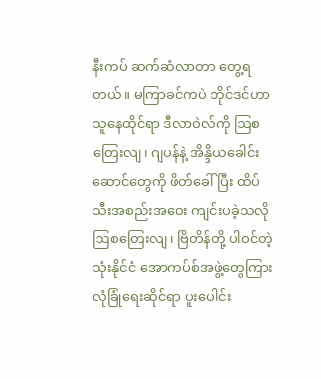နီးကပ် ဆက်ဆံလာတာ တွေ့ရတယ်။ မကြာခင်ကပဲ ဘိုင်ဒင်ဟာ သူနေထိုင်ရာ ဒီလာဝဲလ်ကို ဩစတြေးလျ၊ ဂျပန်နဲ့ အိန္ဒိယခေါင်းဆောင်တွေကို ဖိတ်ခေါ်ပြီး ထိပ်သီးအစည်းအဝေး ကျင်းပခဲ့သလို ဩစတြေးလျ၊ ဗြိတိန်တို့ ပါဝင်တဲ့ သုံးနိုင်ငံ အောကပ်စ်အဖွဲ့တွေကြား လုံခြုံရေးဆိုင်ရာ ပူးပေါင်း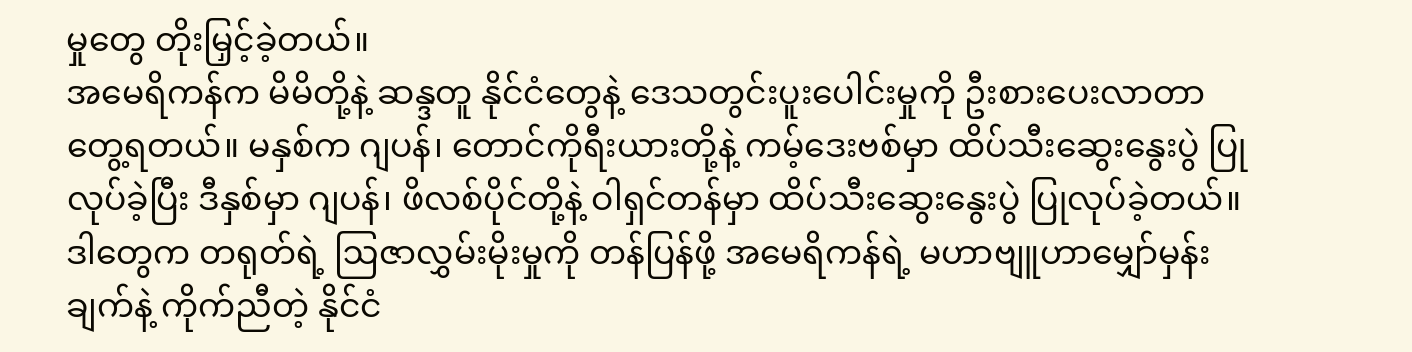မှုတွေ တိုးမြှင့်ခဲ့တယ်။
အမေရိကန်က မိမိတို့နဲ့ ဆန္ဒတူ နိုင်ငံတွေနဲ့ ဒေသတွင်းပူးပေါင်းမှုကို ဦးစားပေးလာတာ တွေ့ရတယ်။ မနှစ်က ဂျပန်၊ တောင်ကိုရီးယားတို့နဲ့ ကမ့်ဒေးဗစ်မှာ ထိပ်သီးဆွေးနွေးပွဲ ပြုလုပ်ခဲ့ပြီး ဒီနှစ်မှာ ဂျပန်၊ ဖိလစ်ပိုင်တို့နဲ့ ဝါရှင်တန်မှာ ထိပ်သီးဆွေးနွေးပွဲ ပြုလုပ်ခဲ့တယ်။ ဒါတွေက တရုတ်ရဲ့ ဩဇာလွှမ်းမိုးမှုကို တန်ပြန်ဖို့ အမေရိကန်ရဲ့ မဟာဗျူဟာမျှော်မှန်းချက်နဲ့ ကိုက်ညီတဲ့ နိုင်ငံ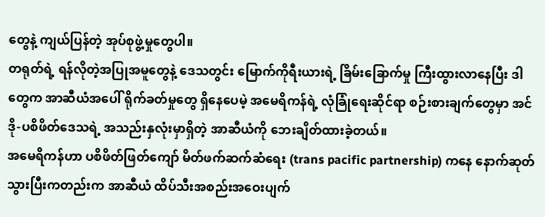တွေနဲ့ ကျယ်ပြန်တဲ့ အုပ်စုဖွဲ့မှုတွေပါ။
တရုတ်ရဲ့ ရန်လိုတဲ့အပြုအမူတွေနဲ့ ဒေသတွင်း မြောက်ကိုရီးယားရဲ့ ခြိမ်းခြောက်မှု ကြီးထွားလာနေပြီး ဒါတွေက အာဆီယံအပေါ် ရိုက်ခတ်မှုတွေ ရှိနေပေမဲ့ အမေရိကန်ရဲ့ လုံခြုံရေးဆိုင်ရာ စဉ်းစားချက်တွေမှာ အင်ဒို-ပစိဖိတ်ဒေသရဲ့ အသည်းနှလုံးမှာရှိတဲ့ အာဆီယံကို ဘေးချိတ်ထားခဲ့တယ်။
အမေရိကန်ဟာ ပစိဖိတ်ဖြတ်ကျော် မိတ်ဖက်ဆက်ဆံရေး (trans pacific partnership) ကနေ နောက်ဆုတ်သွားပြီးကတည်းက အာဆီယံ ထိပ်သီးအစည်းအဝေးပျက်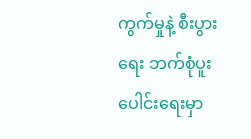ကွက်မှုနဲ့ စီးပွားရေး ဘက်စုံပူးပေါင်းရေးမှာ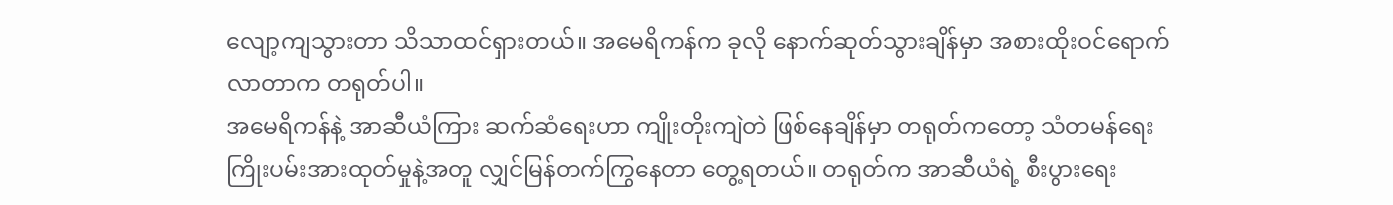လျော့ကျသွားတာ သိသာထင်ရှားတယ်။ အမေရိကန်က ခုလို နောက်ဆုတ်သွားချိန်မှာ အစားထိုးဝင်ရောက်လာတာက တရုတ်ပါ။
အမေရိကန်နဲ့ အာဆီယံကြား ဆက်ဆံရေးဟာ ကျိုးတိုးကျဲတဲ ဖြစ်နေချိန်မှာ တရုတ်ကတော့ သံတမန်ရေး ကြိုးပမ်းအားထုတ်မှုနဲ့အတူ လျှင်မြန်တက်ကြွနေတာ တွေ့ရတယ်။ တရုတ်က အာဆီယံရဲ့ စီးပွားရေး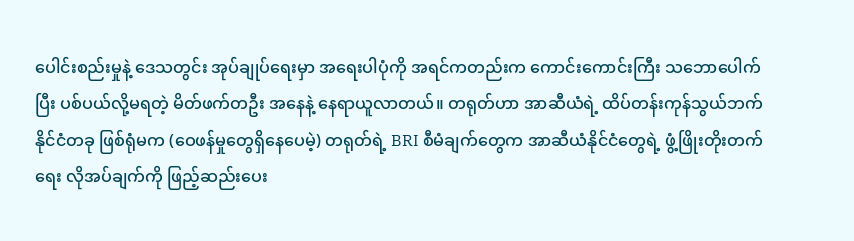ပေါင်းစည်းမှုနဲ့ ဒေသတွင်း အုပ်ချုပ်ရေးမှာ အရေးပါပုံကို အရင်ကတည်းက ကောင်းကောင်းကြီး သဘောပေါက်ပြီး ပစ်ပယ်လို့မရတဲ့ မိတ်ဖက်တဦး အနေနဲ့ နေရာယူလာတယ်။ တရုတ်ဟာ အာဆီယံရဲ့ ထိပ်တန်းကုန်သွယ်ဘက်နိုင်ငံတခု ဖြစ်ရုံမက (ဝေဖန်မှုတွေရှိနေပေမဲ့) တရုတ်ရဲ့ BRI စီမံချက်တွေက အာဆီယံနိုင်ငံတွေရဲ့ ဖွံ့ဖြိုးတိုးတက်ရေး လိုအပ်ချက်ကို ဖြည့်ဆည်းပေး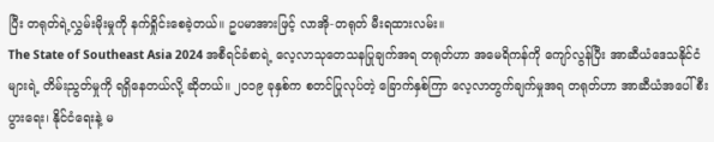ပြီး တရုတ်ရဲ့လွှမ်းမိုးမှုကို နက်ရှိုင်းစေခဲ့တယ်။ ဥပမာအားဖြင့် လာအို-တရုတ် မီးရထားလမ်း။
The State of Southeast Asia 2024 အစီရင်ခံစာရဲ့ လေ့လာသုတေသနပြုချက်အရ တရုတ်ဟာ အမေရိကန်ကို ကျော်လွန်ပြီး အာဆီယံဒေသနိုင်ငံများရဲ့ တိမ်းညွတ်မှုကို ရရှိနေတယ်လို့ ဆိုတယ်။ ၂၀၁၉ ခုနှစ်က စတင်ပြုလုပ်တဲ့ ခြောက်နှစ်ကြာ လေ့လာတွက်ချက်မှုအရ တရုတ်ဟာ အာဆီယံအပေါ် စီးပွားရေး၊ နိုင်ငံရေးနဲ့ မ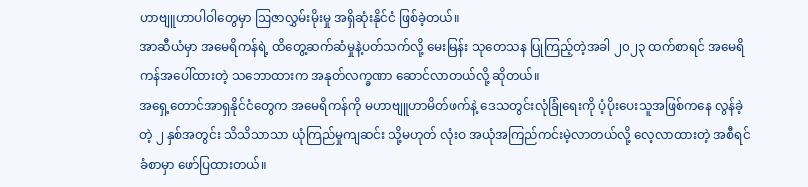ဟာဗျူဟာပါဝါတွေမှာ ဩဇာလွှမ်းမိုးမှု အရှိဆုံးနိုင်ငံ ဖြစ်ခဲ့တယ်။
အာဆီယံမှာ အမေရိကန်ရဲ့ ထိတွေ့ဆက်ဆံမှုနဲ့ပတ်သက်လို့ မေးမြန်း သုတေသန ပြုကြည့်တဲ့အခါ ၂၀၂၃ ထက်စာရင် အမေရိကန်အပေါ်ထားတဲ့ သဘောထားက အနုတ်လက္ခဏာ ဆောင်လာတယ်လို့ ဆိုတယ်။
အရှေ့တောင်အာရှနိုင်ငံတွေက အမေရိကန်ကို မဟာဗျူဟာမိတ်ဖက်နဲ့ ဒေသတွင်းလုံခြုံရေးကို ပံ့ပိုးပေးသူအဖြစ်ကနေ လွန်ခဲ့တဲ့ ၂ နှစ်အတွင်း သိသိသာသာ ယုံကြည်မှုကျဆင်း သို့မဟုတ် လုံးဝ အယုံအကြည်ကင်းမဲ့လာတယ်လို့ လေ့လာထားတဲ့ အစီရင်ခံစာမှာ ဖော်ပြထားတယ်။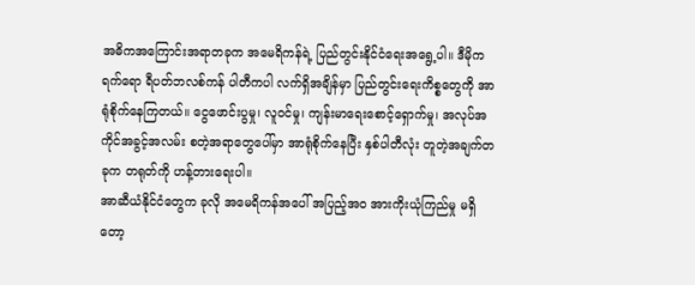အဓိကအကြောင်းအရာတခုက အမေရိကန်ရဲ့ ပြည်တွင်းနိုင်ငံရေးအရွေ့ပါ။ ဒီမိုကရက်ရော ရီပတ်ဘလစ်ကန် ပါတီကပါ လက်ရှိအချိန်မှာ ပြည်တွင်းရေးကိစ္စတွေကို အာရုံစိုက်နေကြတယ်။ ငွေဖောင်းပွမှု၊ လူဝင်မှု၊ ကျန်းမာရေးစောင့်ရှောက်မှု၊ အလုပ်အကိုင်အခွင့်အလမ်း စတဲ့အရာတွေပေါ်မှာ အာရုံစိုက်နေပြီး နှစ်ပါတီလုံး တူတဲ့အချက်တခုက တရုတ်ကို ဟန့်တားရေးပါ။
အာဆီယံနိုင်ငံတွေက ခုလို အမေရိကန်အပေါ် အပြည့်အဝ အားကိုးယုံကြည်မှု မရှိတော့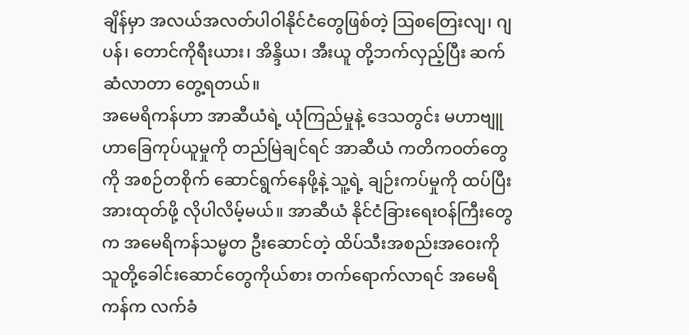ချိန်မှာ အလယ်အလတ်ပါဝါနိုင်ငံတွေဖြစ်တဲ့ ဩစတြေးလျ၊ ဂျပန်၊ တောင်ကိုရီးယား၊ အိန္ဒိယ၊ အီးယူ တို့ဘက်လှည့်ပြီး ဆက်ဆံလာတာ တွေ့ရတယ်။
အမေရိကန်ဟာ အာဆီယံရဲ့ ယုံကြည်မှုနဲ့ ဒေသတွင်း မဟာဗျူဟာခြေကုပ်ယူမှုကို တည်မြဲချင်ရင် အာဆီယံ ကတိကဝတ်တွေကို အစဉ်တစိုက် ဆောင်ရွက်နေဖို့နဲ့ သူ့ရဲ့ ချဉ်းကပ်မှုကို ထပ်ပြီးအားထုတ်ဖို့ လိုပါလိမ့်မယ်။ အာဆီယံ နိုင်ငံခြားရေးဝန်ကြီးတွေက အမေရိကန်သမ္မတ ဦးဆောင်တဲ့ ထိပ်သီးအစည်းအဝေးကို သူတို့ခေါင်းဆောင်တွေကိုယ်စား တက်ရောက်လာရင် အမေရိကန်က လက်ခံ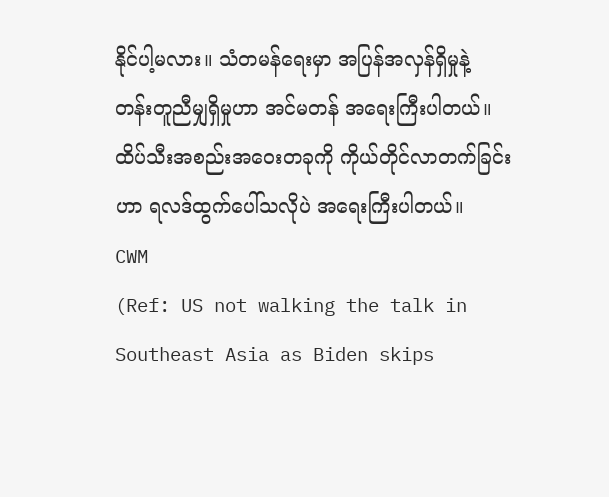နိုင်ပါ့မလား။ သံတမန်ရေးမှာ အပြန်အလှန်ရှိမှုနဲ့ တန်းတူညီမျှရှိမှုဟာ အင်မတန် အရေးကြီးပါတယ်။ ထိပ်သီးအစည်းအဝေးတခုကို ကိုယ်တိုင်လာတက်ခြင်းဟာ ရလဒ်ထွက်ပေါ်သလိုပဲ အရေးကြီးပါတယ်။
CWM
(Ref: US not walking the talk in Southeast Asia as Biden skips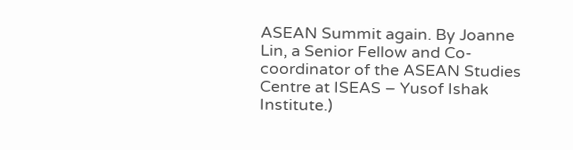ASEAN Summit again. By Joanne Lin, a Senior Fellow and Co-coordinator of the ASEAN Studies Centre at ISEAS – Yusof Ishak Institute.)